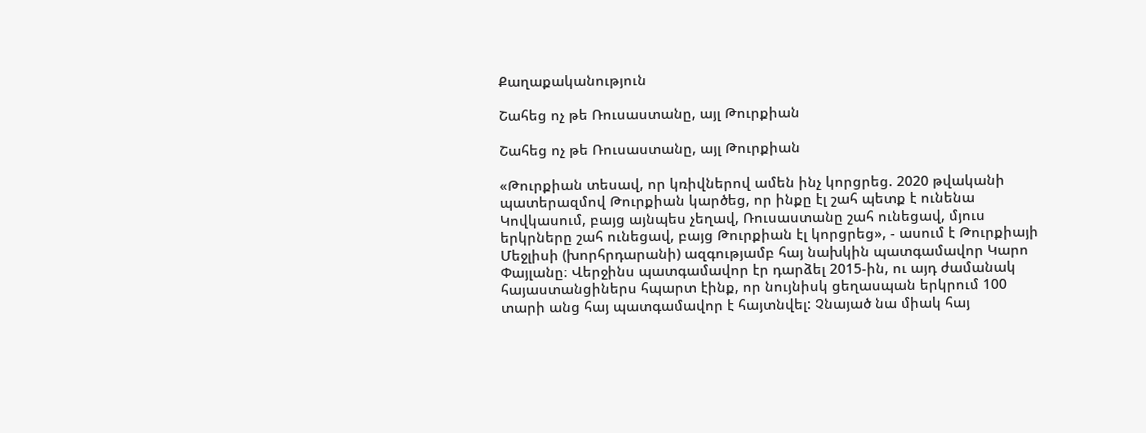Քաղաքականություն

Շահեց ոչ թե Ռուսաստանը, այլ Թուրքիան

Շահեց ոչ թե Ռուսաստանը, այլ Թուրքիան

«Թուրքիան տեսավ, որ կռիվներով ամեն ինչ կորցրեց. 2020 թվականի պատերազմով Թուրքիան կարծեց, որ ինքը էլ շահ պետք է ունենա Կովկասում, բայց այնպես չեղավ, Ռուսաստանը շահ ունեցավ, մյուս երկրները շահ ունեցավ, բայց Թուրքիան էլ կորցրեց», - ասում է Թուրքիայի Մեջլիսի (խորհրդարանի) ազգությամբ հայ նախկին պատգամավոր Կարո Փայլանը։ Վերջինս պատգամավոր էր դարձել 2015-ին, ու այդ ժամանակ հայաստանցիներս հպարտ էինք, որ նույնիսկ ցեղասպան երկրում 100 տարի անց հայ պատգամավոր է հայտնվել: Չնայած նա միակ հայ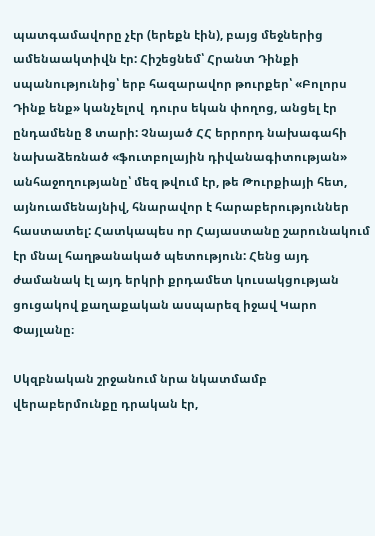պատգամավորը չէր (երեքն էին), բայց մեջներից ամենաակտիվն էր: Հիշեցնեմ՝ Հրանտ Դինքի սպանությունից՝ երբ հազարավոր թուրքեր՝ «Բոլորս Դինք ենք» կանչելով  դուրս եկան փողոց, անցել էր ընդամենը 8 տարի: Չնայած ՀՀ երրորդ նախագահի նախաձեռնած «ֆուտբոլային դիվանագիտության» անհաջողությանը՝ մեզ թվում էր, թե Թուրքիայի հետ, այնուամենայնիվ, հնարավոր է հարաբերություններ հաստատել: Հատկապես որ Հայաստանը շարունակում էր մնալ հաղթանակած պետություն: Հենց այդ ժամանակ էլ այդ երկրի քրդամետ կուսակցության ցուցակով քաղաքական ասպարեզ իջավ Կարո Փայլանը։

Սկզբնական շրջանում նրա նկատմամբ վերաբերմունքը դրական էր,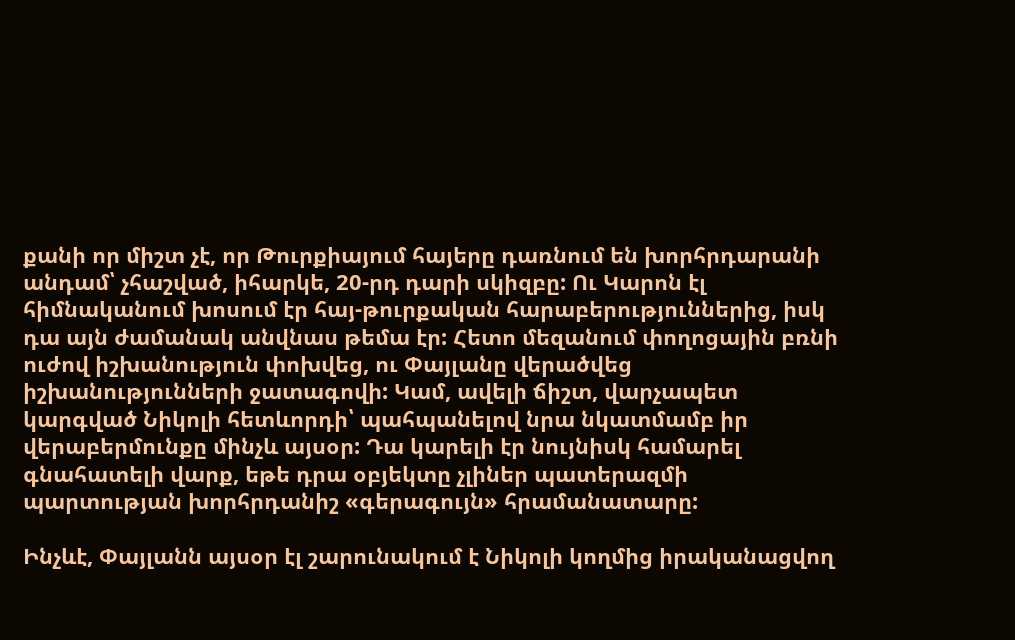քանի որ միշտ չէ, որ Թուրքիայում հայերը դառնում են խորհրդարանի անդամ՝ չհաշված, իհարկե, 20-րդ դարի սկիզբը: Ու Կարոն էլ հիմնականում խոսում էր հայ-թուրքական հարաբերություններից, իսկ դա այն ժամանակ անվնաս թեմա էր: Հետո մեզանում փողոցային բռնի ուժով իշխանություն փոխվեց, ու Փայլանը վերածվեց իշխանությունների ջատագովի: Կամ, ավելի ճիշտ, վարչապետ կարգված Նիկոլի հետևորդի՝ պահպանելով նրա նկատմամբ իր վերաբերմունքը մինչև այսօր: Դա կարելի էր նույնիսկ համարել գնահատելի վարք, եթե դրա օբյեկտը չլիներ պատերազմի պարտության խորհրդանիշ «գերագույն» հրամանատարը:

Ինչևէ, Փայլանն այսօր էլ շարունակում է Նիկոլի կողմից իրականացվող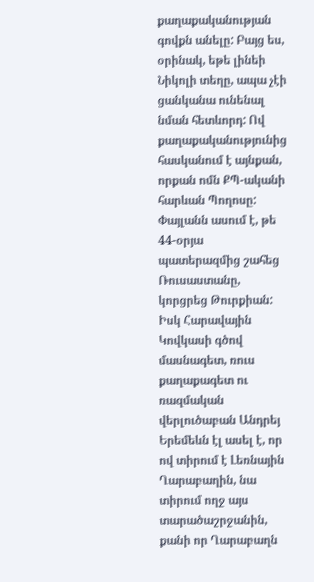քաղաքականության գովքն անելը: Բայց ես, օրինակ, եթե լինեի Նիկոլի տեղը, ապա չէի ցանկանա ունենալ նման հետևորդ: Ով քաղաքականությունից հասկանում է այնքան, որքան ոմն ՔՊ-ականի հարևան Պողոսը: Փայլանն ասում է, թե 44-օրյա պատերազմից շահեց Ռուսաստանը, կորցրեց Թուրքիան: Իսկ Հարավային Կովկասի գծով մասնագետ, ռուս քաղաքագետ ու ռազմական վերլուծաբան Անդրեյ Երեմեևն էլ ասել է, որ ով տիրում է Լեռնային Ղարաբաղին, նա տիրում ողջ այս տարածաշրջանին, քանի որ Ղարաբաղն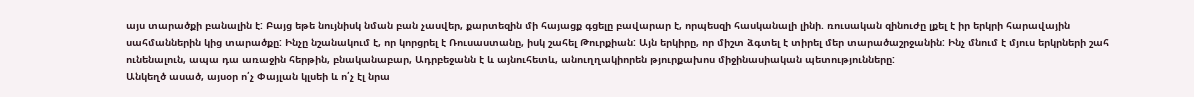այս տարածքի բանալին է: Բայց եթե նույնիսկ նման բան չասվեր, քարտեզին մի հայացք գցելը բավարար է, որպեսզի հասկանալի լինի. ռուսական զինուժը լքել է իր երկրի հարավային սահմաններին կից տարածքը: Ինչը նշանակում է, որ կորցրել է Ռուսաստանը, իսկ շահել Թուրքիան: Այն երկիրը, որ միշտ ձգտել է տիրել մեր տարածաշրջանին: Ինչ մնում է մյուս երկրների շահ ունենալուն, ապա դա առաջին հերթին, բնականաբար, Ադրբեջանն է և այնուհետև, անուղղակիորեն թյուրքախոս միջինասիական պետությունները:
Անկեղծ ասած, այսօր ո՛չ Փայլան կլսեի և ո՛չ էլ նրա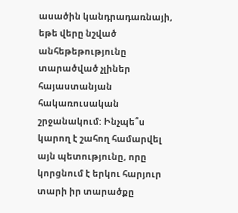ասածին կանդրադառնայի, եթե վերը նշված անհեթեթությունը տարածված չլիներ հայաստանյան հակառուսական շրջանակում: Ինչպե՞ս կարող է շահող համարվել այն պետությունը, որը կորցնում է երկու հարյուր տարի իր տարածքը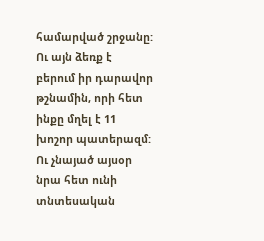համարված շրջանը: Ու այն ձեռք է բերում իր դարավոր թշնամին, որի հետ ինքը մղել է 11 խոշոր պատերազմ: Ու չնայած այսօր նրա հետ ունի տնտեսական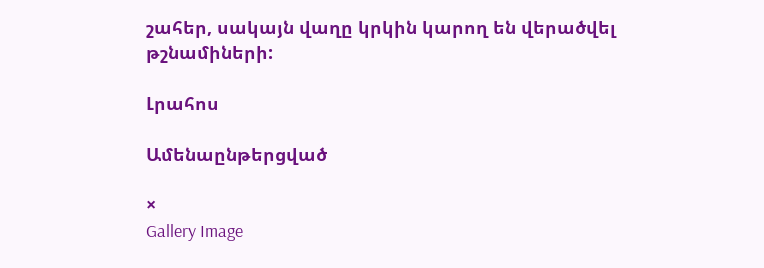շահեր, սակայն վաղը կրկին կարող են վերածվել թշնամիների:

Լրահոս

Ամենաընթերցված

×
Gallery Image